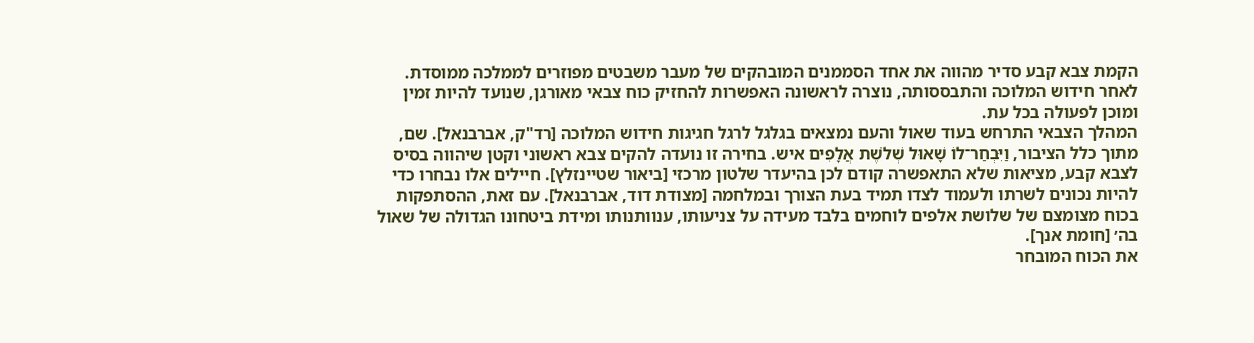הקמת צבא קבע סדיר מהווה את אחד הסממנים המובהקים של מעבר משבטים מפוזרים לממלכה ממוסדת. לאחר חידוש המלוכה והתבססותה, נוצרה לראשונה האפשרות להחזיק כוח צבאי מאורגן, שנועד להיות זמין ומוכן לפעולה בכל עת.
המהלך הצבאי התרחש בעוד שאול והעם נמצאים בגלגל לרגל חגיגות חידוש המלוכה [רד"ק, אברבנאל]. שם, מתוך כלל הציבור, וַיִּבְחַר־לוֹ שָׁאוּל שְׁלֹשֶׁת אֲלָפִים איש. בחירה זו נועדה להקים צבא ראשוני וקטן שיהווה בסיס לצבא קבע, מציאות שלא התאפשרה קודם לכן בהיעדר שלטון מרכזי [ביאור שטיינזלץ]. חיילים אלו נבחרו כדי להיות נכונים לשרתו ולעמוד לצדו תמיד בעת הצורך ובמלחמה [מצודת דוד, אברבנאל]. עם זאת, ההסתפקות בכוח מצומצם של שלושת אלפים לוחמים בלבד מעידה על צניעותו, ענוותנותו ומידת ביטחונו הגדולה של שאול בה׳ [חומת אנך].
את הכוח המובחר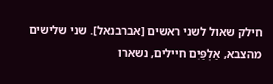חילק שאול לשני ראשים [אברבנאל]. שני שלישים מהצבא, אַלְפַּיִם חיילים, נשארו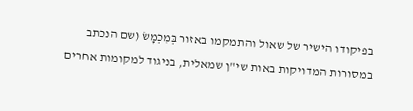בפיקודו הישיר של שאול והתמקמו באזור בְּמִכְמָשׂ (שם הנכתב במסורות המדויקות באות שי"ן שמאלית, בניגוד למקומות אחרים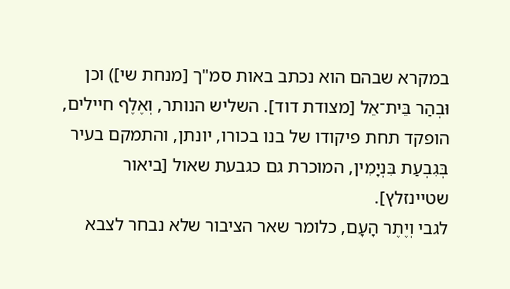במקרא שבהם הוא נכתב באות סמ"ך [מנחת שי]) וכן וּבְהַר בֵּית־אֵל [מצודת דוד]. השליש הנותר, וְאֶלֶף חיילים, הופקד תחת פיקודו של בנו בכורו, יונתן, והתמקם בעיר בְּגִבְעַת בִּנְיָמִין, המוכרת גם כגבעת שאול [ביאור שטיינזלץ].
לגבי וְיֶתֶר הָעָם, כלומר שאר הציבור שלא נבחר לצבא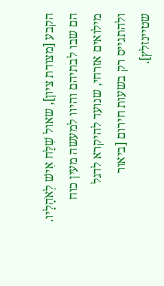הקבע [מצודת ציון], שאול שִׁלַּח אִישׁ לְאֹהָלָיו. הם שבו לבתיהם והיוו למעשה מעין כוח מילואים אזרחי, שנועד להיקרא לדגל ולהתגייס רק בשעות חירום [ביאור שטיינזלץ].